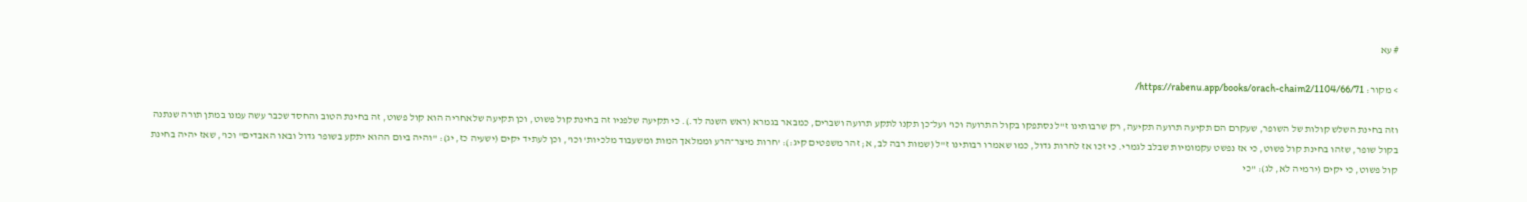# עא

> מקור: https://rabenu.app/books/orach-chaim2/1104/66/71/

וזה בחינת השלש קולות של השופר, שעקרם הם תקיעה תרועה תקיעה, רק שרבותינו ז"ל נסתפקו בקול התרועה וכו' ועל־כן תקנו לתקע תרועה ושברים, כמבאר בגמרא (ראש השנה לד.). כי תקיעה שלפניו זה בחינת קול פשוט, וכן תקיעה שלאחריה הוא קול פשוט, זה בחינת הטוב והחסד שכבר עשה עמנו במתן תורה שנתנה בקול שופר, שזהו בחינת קול פשוט, כי אז נפשט עקמומיות שבלב לגמרי. כי זכו אז לחרות גדול, כמו שאמרו רבותינו ז"ל (שמות רבה לב, א; זהר משפטים קיג:): 'חרות מיצר־הרע וממלאך המות ומשעבוד מלכיות' וכו', וכן לעתיד יקים (ישעיה כז, יג): "והיה ביום ההוא יתקע בשופר גדול ובאו האבדים" וכו', שאז יהיה בחינת קול פשוט, כי יקים (ירמיה לא, לג): "כי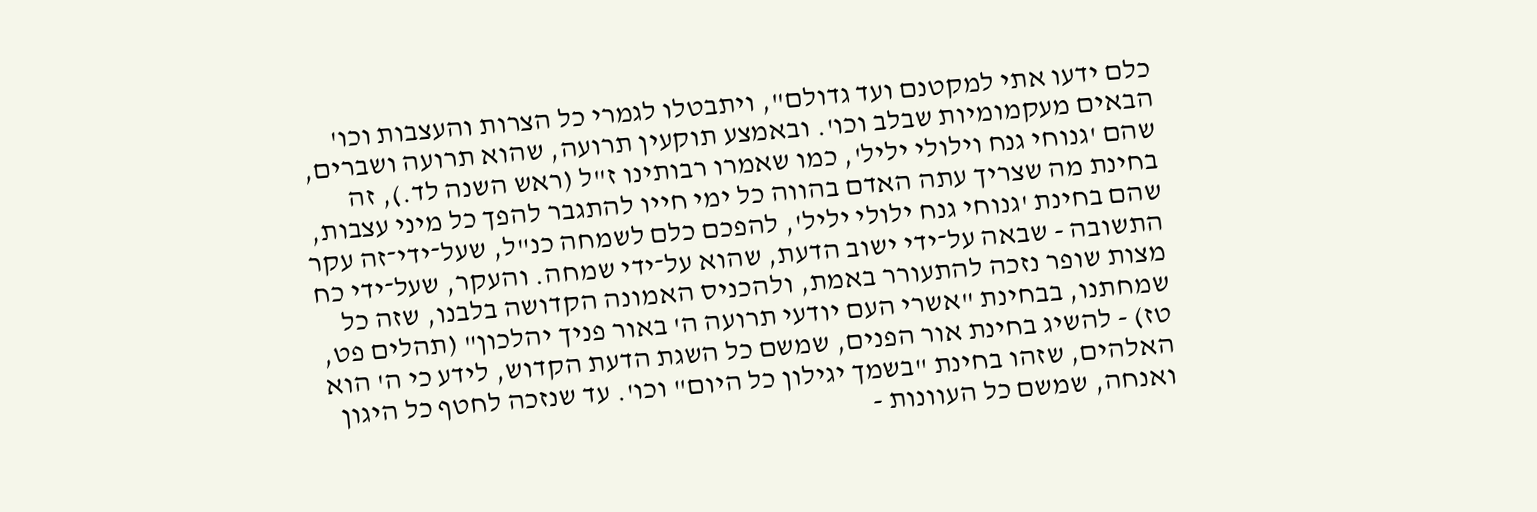כלם ידעו אתי למקטנם ועד גדולם", ויתבטלו לגמרי כל הצרות והעצבות וכו' הבאים מעקמומיות שבלב וכו'. ובאמצע תוקעין תרועה, שהוא תרועה ושברים, שהם 'גנוחי גנח וילולי יליל', כמו שאמרו רבותינו ז"ל (ראש השנה לד.), זה בחינת מה שצריך עתה האדם בהווה כל ימי חייו להתגבר להפך כל מיני עצבות, שהם בחינת 'גנוחי גנח ילולי יליל', להפכם כלם לשמחה כנ"ל, שעל־ידי־זה עקר התשובה - שבאה על־ידי ישוב הדעת, שהוא על־ידי שמחה. והעקר, שעל־ידי כח מצות שופר נזכה להתעורר באמת, ולהכניס האמונה הקדושה בלבנו, שזה כל שמחתנו, בבחינת "אשרי העם יודעי תרועה ה' באור פניך יהלכון" (תהלים פט, טז) - להשיג בחינת אור הפנים, שמשם כל השגת הדעת הקדוש, לידע כי ה' הוא האלהים, שזהו בחינת "בשמך יגילון כל היום" וכו'. עד שנזכה לחטף כל היגון ואנחה, שמשם כל העוונות -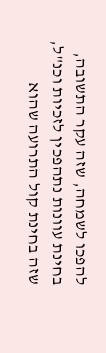להפכו לשמחה, שזה עקר התשובה, בחינת עוונות נתהפכין לזכיות וכנ"ל, שזה בחינת קול התרועה שהוא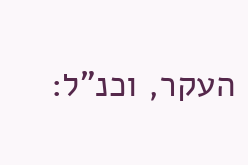העקר, וכנ"ל: